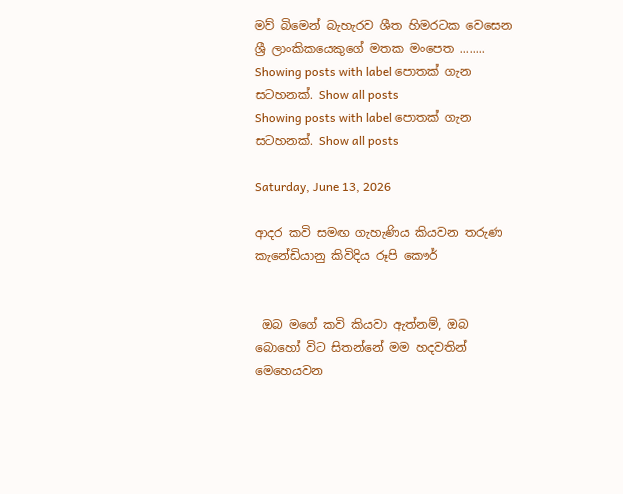මව් බිමෙන් බැහැරව ශීත හිමරටක වෙසෙන ශ්‍රී ලාංකිකයෙකුගේ මතක මංපෙත ........
Showing posts with label පොතක් ගැන සටහනක්. Show all posts
Showing posts with label පොතක් ගැන සටහනක්. Show all posts

Saturday, June 13, 2026

ආදර කවි සමඟ ගැහැණිය කියවන තරුණ කැනේඩියානු කිවිදිය රූපි කෞර්


 ඔබ මගේ කවි කියවා ඇත්නම්, ඔබ බොහෝ විට සිතන්නේ මම හදවතින් මෙහෙයවන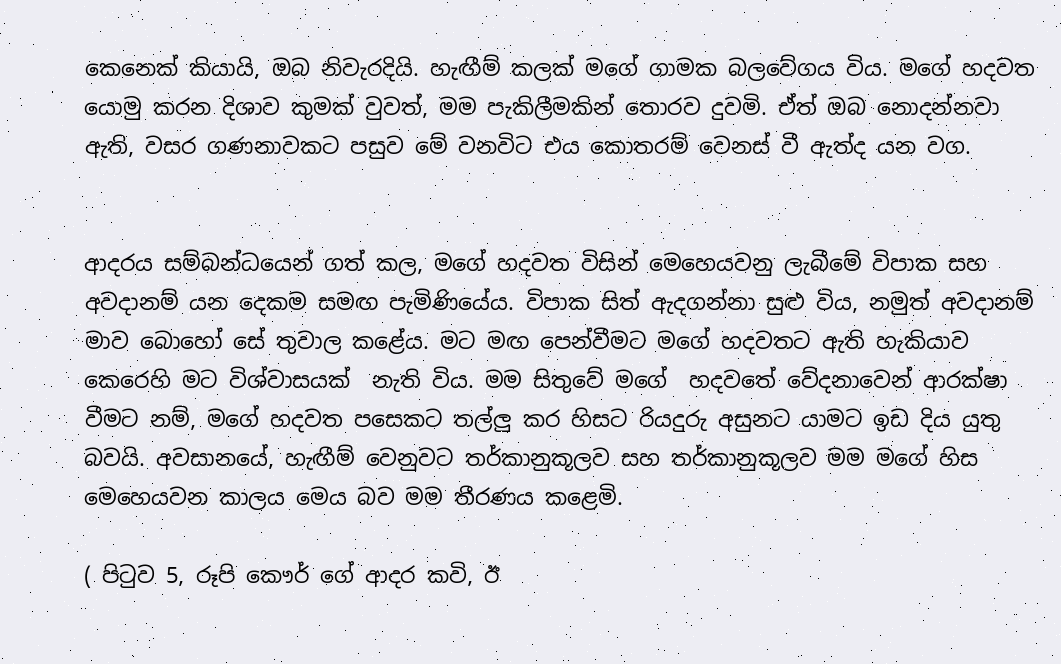කෙනෙක් කියායි, ඔබ නිවැරදියි. හැඟීම් කලක් මගේ ගාමක බලවේගය විය. මගේ හදවත යොමු කරන දිශාව කුමක් වුවත්, මම පැකිලීමකින් තොරව දුවමි. ඒත් ඔබ නොදන්නවා ඇති, වසර ගණනාවකට පසුව මේ වනවිට එය කොතරම් වෙනස් වී ඇත්ද යන වග.


ආදරය සම්බන්ධයෙන් ගත් කල, මගේ හදවත විසින් මෙහෙයවනු ලැබීමේ විපාක සහ අවදානම් යන දෙකම සමඟ පැමිණියේය. විපාක සිත් ඇදගන්නා සුළු විය, නමුත් අවදානම් මාව බොහෝ සේ තුවාල කළේය. මට මඟ පෙන්වීමට මගේ හදවතට ඇති හැකියාව කෙරෙහි මට විශ්වාසයක්  නැති විය. මම සිතුවේ මගේ  හදවතේ වේදනාවෙන් ආරක්ෂා වීමට නම්, මගේ හදවත පසෙකට තල්ලු කර හිසට රියදුරු අසුනට යාමට ඉඩ දිය යුතු බවයි. අවසානයේ, හැඟීම් වෙනුවට තර්කානුකූලව සහ තර්කානුකූලව මම මගේ හිස මෙහෙයවන කාලය මෙය බව මම තීරණය කළෙමි.

( පිටුව 5, රූපි කෞර් ගේ ආදර කවි, ඊ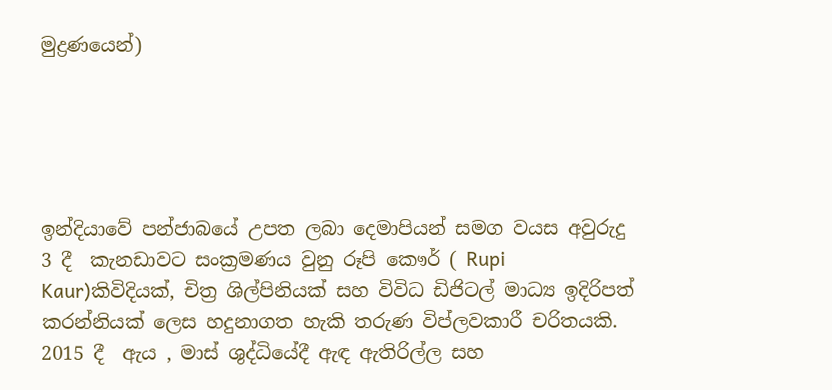මුද්‍රණයෙන්)





ඉන්දියාවේ පන්ජාබයේ උපත ලබා දෙමාපියන් සමග වයස අවුරුදු 3 දී  කැනඩාවට සංක්‍රමණය වුනු රූපි කෞර් ( Rupi  Kaur)කිවිදියක්, චිත්‍ර ශිල්පිනියක් සහ විවිධ ඩිජිටල් මාධ්‍ය ඉදිරිපත් කරන්නියක් ලෙස හදුනාගත හැකි තරුණ විප්ලවකාරී චරිතයකි. 2015 දී  ඇය , මාස් ශුද්ධියේදී ඇඳ ඇතිරිල්ල සහ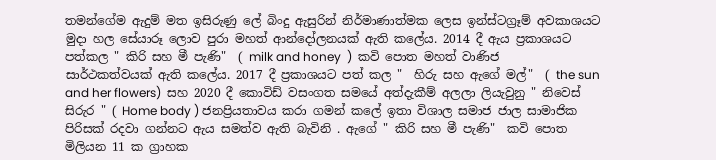තමන්ගේම ඇදුම් මත ඉසිරුණු ලේ බිංදු ඇසුරින් නිර්මාණාත්මක ලෙස ඉන්ස්ටග්‍රෑම් අවකාශයට මුදා හල සේයාරූ ලොව පුරා මහත් ආන්දෝලනයක් ඇති කලේය. 2014 දී ඇය ප්‍රකාශයට පත්කල " කිරි සහ මී පැණි"  ( milk and honey  )  කවි පොත මහත් වාණිජ සාර්ථකත්වයක් ඇති කලේය. 2017 දී ප්‍රකාශයට පත් කල "  හිරු සහ ඇගේ මල්"  ( the sun and her flowers)  සහ 2020 දී කොවිඩ් වසංගත සමයේ අත්දැකීම් අලලා ලියැවුනු " නිවෙස් සිරුර " ( Home body ) ජනප්‍රියතාවය කරා ගමන් කලේ ඉතා විශාල සමාජ ජාල සාමාජික පිරිසක් රදවා ගන්නට ඇය සමත්ව ඇති බැවිනි . ඇගේ " කිරි සහ මී පැණි"  කවි පොත මිලියන 11 ක ග්‍රාහක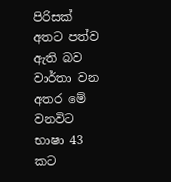පිරිසක් අතට පත්ව ඇති බව වාර්තා වන අතර මේ වනවිට භාෂා 43 කට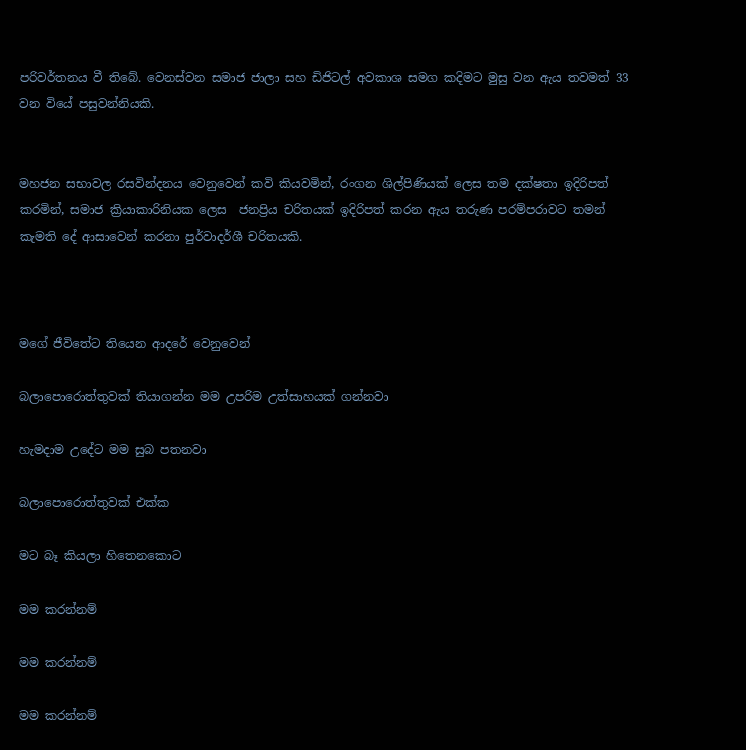පරිවර්තනය වී තිබේ. වෙනස්වන සමාජ ජාලා සහ ඩිජිටල් අවකාශ සමග කදිමට මුසු වන ඇය තවමත් 33 වන වියේ පසුවන්නියකි.


මහජන සභාවල රසවින්දනය වෙනුවෙන් කවි කියවමින්, රංගන ශිල්පිණියක් ලෙස තම දක්ෂතා ඉදිරිපත් කරමින්, සමාජ ක්‍රියාකාරිනියක ලෙස  ජනප්‍රිය චරිතයක් ඉදිරිපත් කරන ඇය තරුණ පරම්පරාවට තමන් කැමති දේ ආසාවෙන් කරනා පුර්වාදර්ශී චරිතයකි.



මගේ ජීවිතේට තියෙන ආදරේ වෙනුවෙන්

බලාපොරොත්තුවක් තියාගන්න මම උපරිම උත්සාහයක් ගන්නවා

හැමදාම උදේට මම සුබ පතනවා

බලාපොරොත්තුවක් එක්ක

මට බෑ කියලා හිතෙනකොට

මම කරන්නම්

මම කරන්නම්

මම කරන්නම්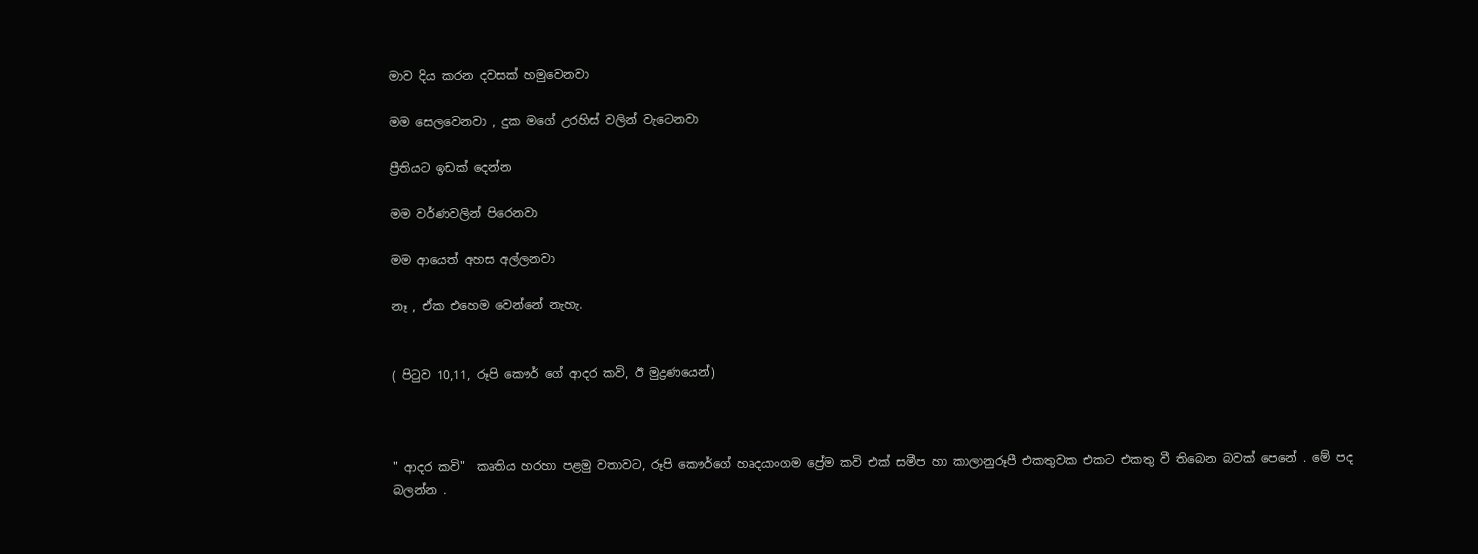මාව දිය කරන දවසක් හමුවෙනවා

මම සෙලවෙනවා , දුක මගේ උරහිස් වලින් වැටෙනවා

ප්‍රීතියට ඉඩක් දෙන්න

මම වර්ණවලින් පිරෙනවා

මම ආයෙත් අහස අල්ලනවා

නෑ , ඒක එහෙම වෙන්නේ නැහැ.


( පිටුව 10,11, රූපි කෞර් ගේ ආදර කවි, ඊ මුද්‍රණයෙන්)



" ආදර කවි"  කෘතිය හරහා පළමු වතාවට, රූපි කෞර්ගේ හෘදයාංගම ප්‍රේම කවි එක් සමීප හා කාලානුරූපී එකතුවක එකට එකතු වී තිබෙන බවක් පෙනේ . මේ පද බලන්න .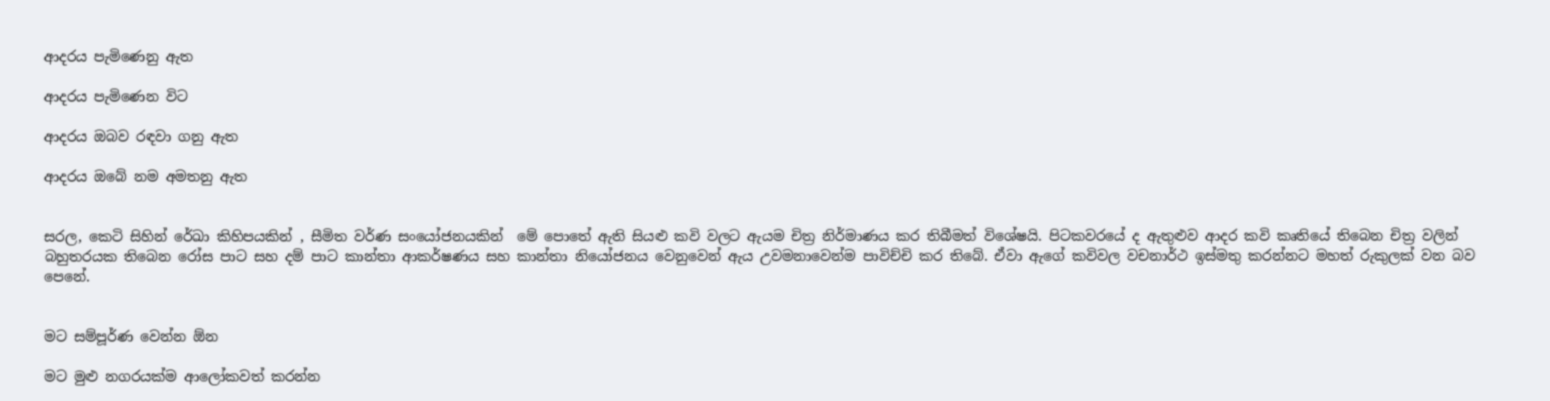ආදරය පැමිණෙනු ඇත

ආදරය පැමිණෙන විට

ආදරය ඔබව රඳවා ගනු ඇත

ආදරය ඔබේ නම අමතනු ඇත


සරල, කෙටි සිහින් රේඛා කිහිපයකින් , සීමිත වර්ණ සංයෝජනයකින්  මේ පොතේ ඇති සියළු කවි වලට ඇයම චිත්‍ර නිර්මාණය කර තිබීමත් විශේෂයි. පිටකවරයේ ද ඇතුළුව ආදර කවි කෘතියේ තිබෙන චිත්‍ර වලින් බහුතරයක තිබෙන රෝස පාට සහ දම් පාට කාන්තා ආකර්ෂණය සහ කාන්තා නියෝජනය වෙනුවෙන් ඇය උවමනාවෙන්ම පාවිච්චි කර තිබේ. ඒවා ඇගේ කවිවල වචනාර්ථ ඉස්මතු කරන්නට මහත් රුකුලක් වන බව පෙනේ.


මට සම්පූර්ණ වෙන්න ඕන

මට මුළු නගරයක්ම ආලෝකවත් කරන්න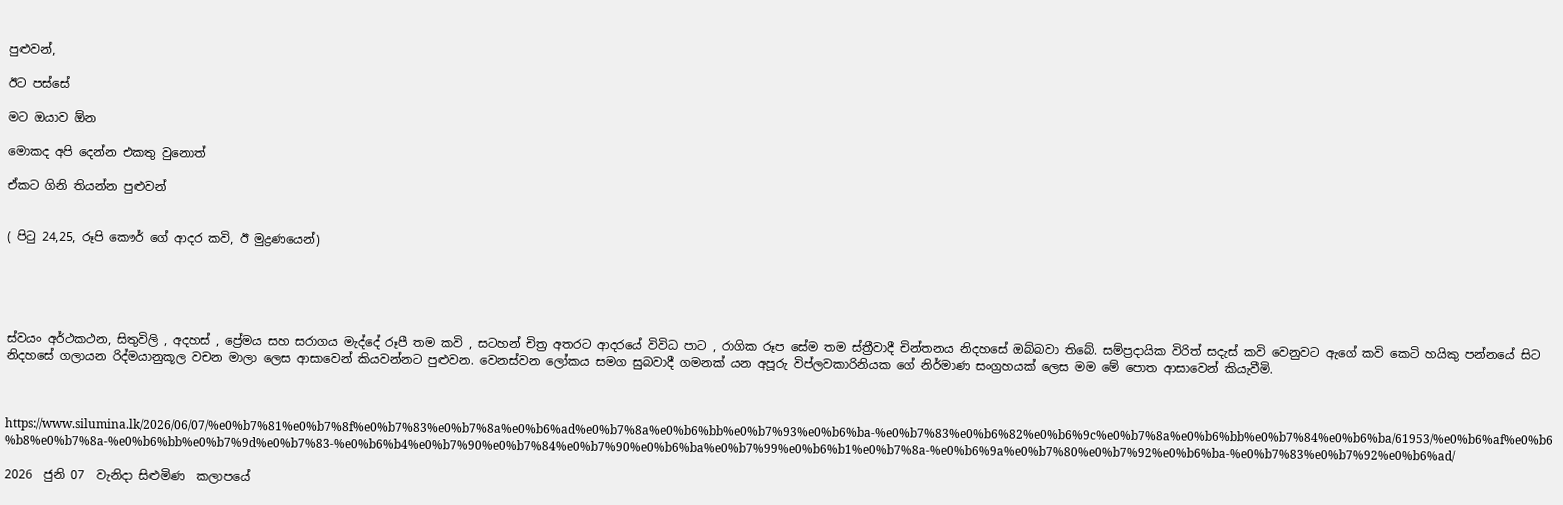පුළුවන්,

ඊට පස්සේ

මට ඔයාව ඕන

මොකද අපි දෙන්න එකතු වුනොත්

ඒකට ගිනි තියන්න පුළුවන්


( පිටු 24,25, රූපි කෞර් ගේ ආදර කවි, ඊ මුද්‍රණයෙන්)





ස්වයං අර්ථකථන, සිතුවිලි , අදහස් , ප්‍රේමය සහ සරාගය මැද්දේ රූපී තම කවි , සටහන් චිත්‍ර අතරට ආදරයේ විවිධ පාට , රාගික රූප සේම තම ස්ත්‍රීවාදී චින්තනය නිදහසේ ඔබ්බවා තිබේ. සම්ප්‍රදායික විරිත් සදැස් කවි වෙනුවට ඇගේ කවි කෙටි හයිකු පන්නයේ සිට නිදහසේ ගලායන රිද්මයානුකූල වචන මාලා ලෙස ආසාවෙන් කියවන්නට පුළුවන. වෙනස්වන ලෝකය සමග සුබවාදී ගමනක් යන අපූරු විප්ලවකාරිනියක ගේ නිර්මාණ සංග්‍රහයක් ලෙස මම මේ පොත ආසාවෙන් කියැවීමි.



https://www.silumina.lk/2026/06/07/%e0%b7%81%e0%b7%8f%e0%b7%83%e0%b7%8a%e0%b6%ad%e0%b7%8a%e0%b6%bb%e0%b7%93%e0%b6%ba-%e0%b7%83%e0%b6%82%e0%b6%9c%e0%b7%8a%e0%b6%bb%e0%b7%84%e0%b6%ba/61953/%e0%b6%af%e0%b6%b8%e0%b7%8a-%e0%b6%bb%e0%b7%9d%e0%b7%83-%e0%b6%b4%e0%b7%90%e0%b7%84%e0%b7%90%e0%b6%ba%e0%b7%99%e0%b6%b1%e0%b7%8a-%e0%b6%9a%e0%b7%80%e0%b7%92%e0%b6%ba-%e0%b7%83%e0%b7%92%e0%b6%ad/

2026  ජුනි 07  වැනිදා සිළුමිණ  කලාපයේ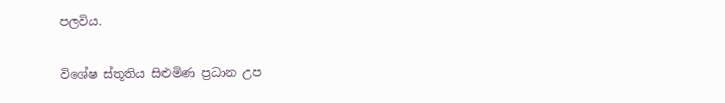පලවිය.

විශේෂ ස්තූතිය සි‍ළුමිණ ප්‍රධාන උප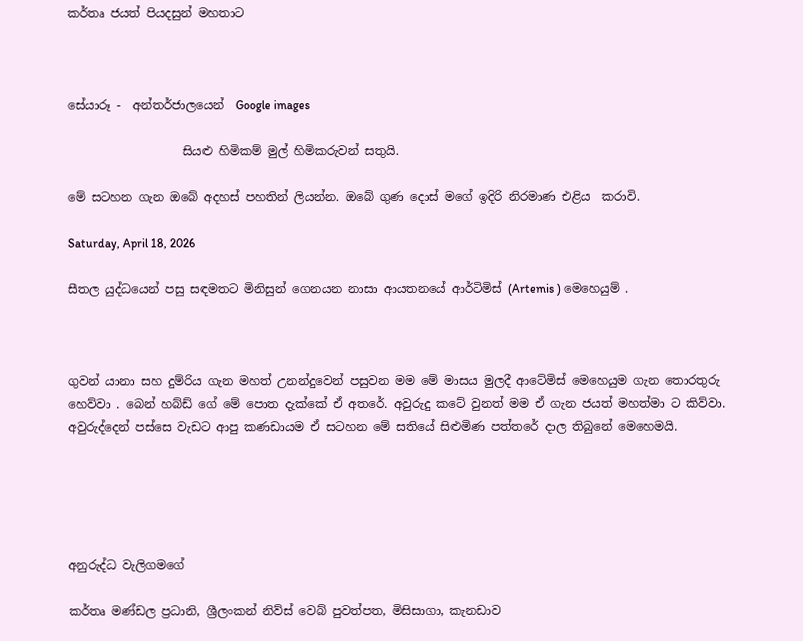කර්තෘ ජයත් පියදසුන් මහතාට



සේයාරූ -  අන්තර්ජාලයෙන්  Google images

                   සියළු හිමිකම් මුල් හිමිකරුවන් සතුයි.

මේ සටහන ගැන ඔබේ අදහස් පහතින් ලියන්න. ඔබේ ගුණ දොස් මගේ ඉදිරි නිරමාණ එළිය  කරාවි.

Saturday, April 18, 2026

සීතල යුද්ධයෙන් පසු සඳමතට මිනිසුන් ගෙනයන නාසා ආයතනයේ ආර්ටිමිස් (Artemis ) මෙහෙයුම් .



ගුවන් යානා සහ දුම්රිය ගැන මහත් උනන්දුවෙන් පසුවන මම මේ මාසය මුලදී ආටේමිස් මෙහෙයුම ගැන තොරතුරු හෙව්වා . බෙන් හබ්ඩ් ගේ මේ පොත දැක්කේ ඒ අතරේ. අවුරුදු කටේ වුනත් මම ඒ ගැන ජයත් මහත්මා ට කිව්වා. අවුරුද්දෙන් පස්සෙ වැඩට ආපු කණඩායම ඒ සටහන මේ සතියේ සිළුමිණ පත්තරේ දාල තිබුනේ මෙහෙමයි.





අනුරුද්ධ වැලිගමගේ

කර්තෘ මණ්ඩල ප්‍රධානි, ශ්‍රීලංකන් නිව්ස් වෙබ් පුවත්පත, මිසිසාගා, කැනඩාව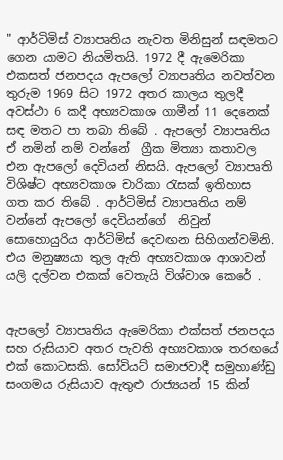" ආර්ටිමිස් ව්‍යාපෘතිය නැවත මිනිසුන් සඳමතට ගෙන යාමට නියමිතයි. 1972 දී ඇමෙරිකා එකසත් ජනපදය ඇපලෝ ව්‍යාපෘතිය නවත්වන තුරුම 1969 සිට 1972 අතර කාලය තුලදී අවස්ථා 6 කදී අභ්‍යවකාශ ගාමීන් 11 දෙනෙක්  සඳ මතට පා තබා තිබේ . ඇපලෝ ව්‍යාපෘතිය ඒ නමින් නම් වන්නේ  ග්‍රීක මිත්‍යා කතාවල එන ඇපලෝ දෙවියන් නිසයි. ඇපලෝ ව්‍යාපෘති විශිෂ්ට අභ්‍යවකාශ චාරිකා රැසක් ඉතිහාස ගත කර තිබේ . ආර්ටිමිස් ව්‍යාපෘතිය නම් වන්නේ ඇපලෝ දෙවියන්ගේ  නිවුන් සොහොයුරිය ආර්ටිමිස් දෙවඟන සිහිගන්වමිනි. එය මනුෂ්‍යයා තුල ඇති අභ්‍යවකාශ ආශාවන් යලි දල්වන එකක් වෙතැයි විශ්වාශ කෙරේ .


ඇපලෝ ව්‍යාපෘතිය ඇමෙරිකා එක්සත් ජනපදය සහ රුසියාව අතර පැවති අභ්‍යවකාශ තරඟයේ එක් කොටසකි. සෝවියට් සමාජවාදී සමුහාණ්ඩු සංගමය රුසියාව ඇතුළු රාජ්‍යයන් 15 කින්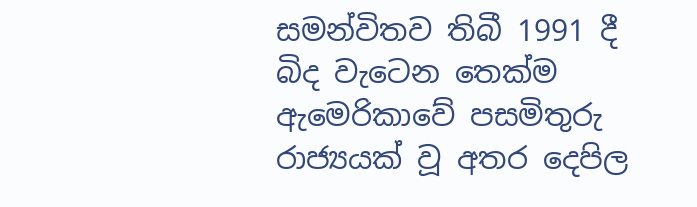සමන්විතව තිබී 1991 දී බිද වැටෙන තෙක්ම ඇමෙරිකාවේ පසමිතුරු රාජ්‍යයක් වූ අතර දෙපිල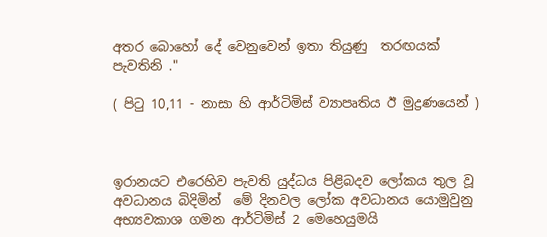අතර බොහෝ දේ වෙනුවෙන් ඉතා තියුණු  තරඟයක් පැවතිනි ."

( පිටු 10,11 - නාසා හි ආර්ටිමිස් ව්‍යාපෘතිය ඊ මුද්‍රණයෙන් )



ඉරානයට එරෙහිව පැවති යුද්ධය පිළිබදව ලෝකය තුල වූ අවධානය බිදිමින්  මේ දිනවල ලෝක අවධානය යොමුවුනු අභ්‍යවකාශ ගමන ආර්ටිමිස් 2 මෙහෙයුමයි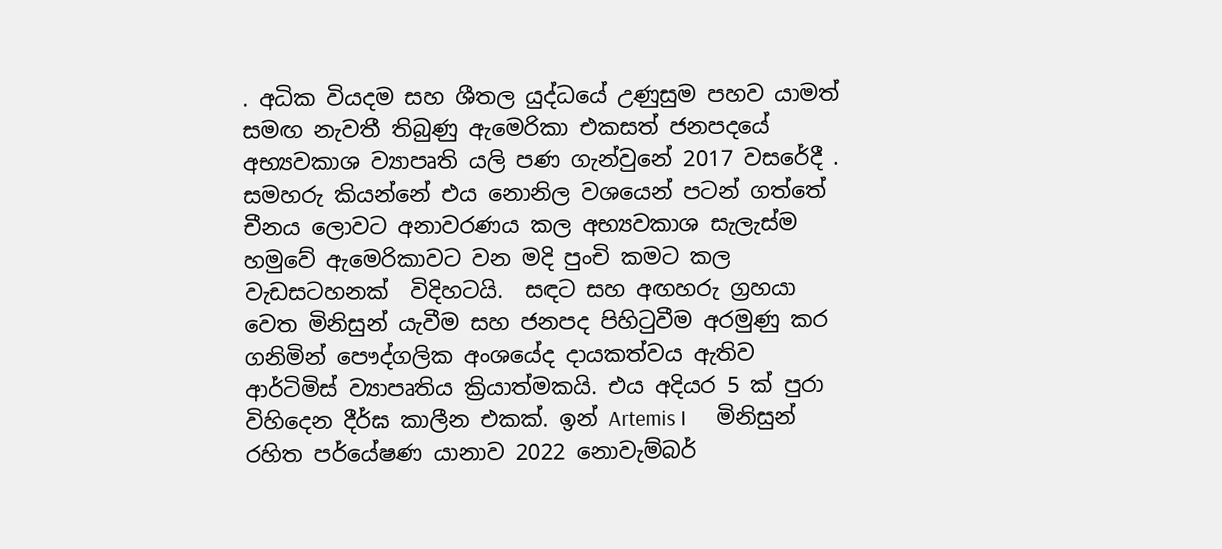. අධික වියදම සහ ශීතල යුද්ධයේ උණුසුම පහව යාමත් සමඟ නැවතී තිබුණු ඇමෙරිකා එකසත් ජනපදයේ  අභ්‍යවකාශ ව්‍යාපෘති යලි පණ ගැන්වුනේ 2017 වසරේදී . සමහරු කියන්නේ එය නොනිල වශයෙන් පටන් ගත්තේ චීනය ලොවට අනාවරණය කල අභ්‍යවකාශ සැලැස්ම හමුවේ ඇමෙරිකාවට වන මදි පුංචි කමට කල වැඩසටහනක්  විදිහටයි.  සඳට සහ අඟහරු ග්‍රහයා වෙත මිනිසුන් යැවීම සහ ජනපද පිහිටුවීම අරමුණු කර ගනිමින් පෞද්ගලික අංශයේද දායකත්වය ඇතිව ආර්ටිමිස් ව්‍යාපෘතිය ක්‍රියාත්මකයි. එය අදියර 5 ක් පුරා විහිදෙන දීර්ඝ කාලීන එකක්. ඉන් Artemis I      මිනිසුන් රහිත පර්යේෂණ යානාව 2022 නොවැම්බර්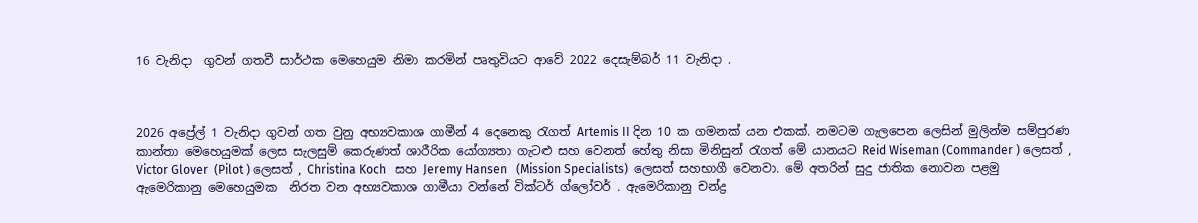16 වැනිදා  ගුවන් ගතවී සාර්ථක මෙහෙයුම නිමා කරමින් පෘතුවියට ආවේ 2022 දෙසැම්බර් 11 වැනිදා .



2026 අප්‍රේල් 1 වැනිදා ගුවන් ගත වුනු අභ්‍යවකාශ ගාමීන් 4 දෙනෙකු රැගත් Artemis II දින 10 ක ගමනක් යන එකක්. නමටම ගැලපෙන ලෙසින් මුලින්ම සම්පුරණ කාන්තා මෙහෙයුමක් ලෙස සැලසුම් කෙරුණත් ශාරීරික යෝග්‍යතා ගැටළු සහ වෙනත් හේතු නිසා මිනිසුන් රැගත් මේ යානයට Reid Wiseman (Commander ) ලෙසත් , Victor Glover  (Pilot ) ලෙසත් , Christina Koch   සහ Jeremy Hansen   (Mission Specialists)  ලෙසත් සහභාගී වෙනවා. මේ අතරින් සුදු ජාතික නොවන පළමු ඇමෙරිකානු මෙහෙයුමක  නිරත වන අභ්‍යවකාශ ගාමීයා වන්නේ වික්ටර් ග්ලෝවර් . ඇමෙරිකානු චන්ද්‍ර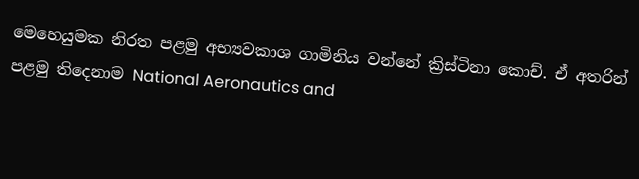මෙහෙයුමක නිරත පළමු අභ්‍යවකාශ ගාමිනිය වන්නේ ක්‍රිස්ටිනා කොච්. ඒ අතරින්  පළමු තිදෙනාම National Aeronautics and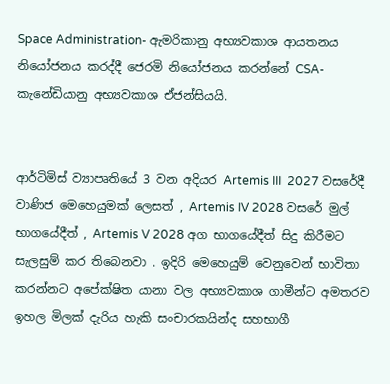Space Administration- ඇමරිකානු අභ්‍යවකාශ ආයතනය නියෝජනය කරද්දී ජෙරමි නියෝජනය කරන්නේ CSA- කැනේඩියානු අභ්‍යවකාශ ඒජන්සියයි.


ආර්ටිමිස් ව්‍යාපෘතියේ 3 වන අදියර Artemis III  2027 වසරේදී වාණිජ මෙහෙයුමක් ලෙසත් , Artemis IV 2028 වසරේ මුල් භාගයේදීත් , Artemis V 2028 අග භාගයේදීත් සිදු කිරීමට සැලසුම් කර තිබෙනවා . ඉදිරි මෙහෙයුම් වෙනුවෙන් භාවිතා කරන්නට අපේක්ෂිත යානා වල අභ්‍යවකාශ ගාමීන්ට අමතරව ඉහල මිලක් දැරිය හැකි සංචාරකයින්ද සහභාගී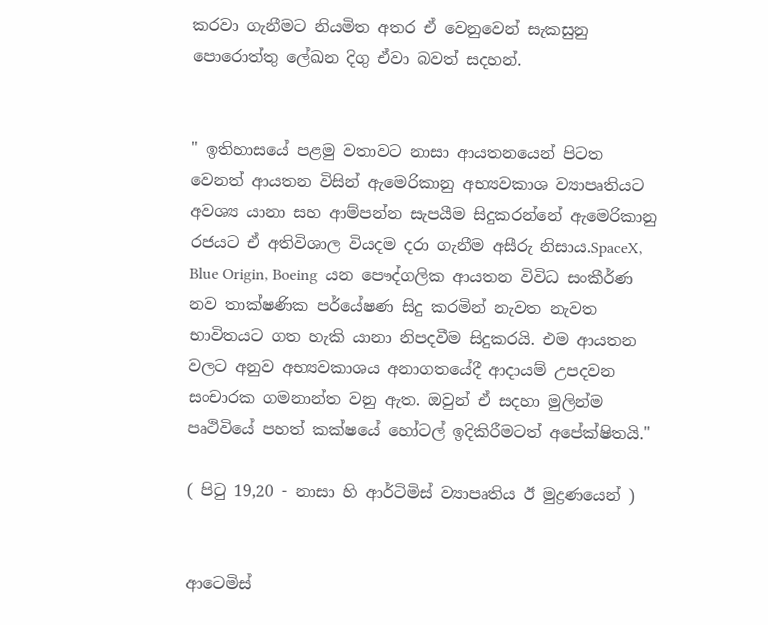කරවා ගැනීමට නියමිත අතර ඒ වෙනුවෙන් සැකසුනු පොරොත්තු ලේඛන දිගු ඒවා බවත් සදහන්.


" ඉතිහාසයේ පළමු වතාවට නාසා ආයතනයෙන් පිටත වෙනත් ආයතන විසින් ඇමෙරිකානු අභ්‍යවකාශ ව්‍යාපෘතියට අවශ්‍ය යානා සහ ආම්පන්න සැපයීම සිදුකරන්නේ ඇමෙරිකානු රජයට ඒ අතිවිශාල වියදම දරා ගැනීම අසීරු නිසාය.SpaceX, Blue Origin, Boeing  යන පෞද්ගලික ආයතන විවිධ සංකීර්ණ නව තාක්ෂණික පර්යේෂණ සිදු කරමින් නැවත නැවත භාවිතයට ගත හැකි යානා නිපදවීම සිදුකරයි. එම ආයතන වලට අනුව අභ්‍යවකාශය අනාගතයේදී ආදායම් උපදවන සංචාරක ගමනාන්ත වනු ඇත. ඔවුන් ඒ සදහා මුලින්ම පෘථිවියේ පහත් කක්ෂයේ හෝටල් ඉදිකිරීමටත් අපේක්ෂිතයි."

( පිටු 19,20 - නාසා හි ආර්ටිමිස් ව්‍යාපෘතිය ඊ මුද්‍රණයෙන් )


ආටෙමිස්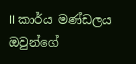II කාර්ය මණ්ඩලය ඔවුන්ගේ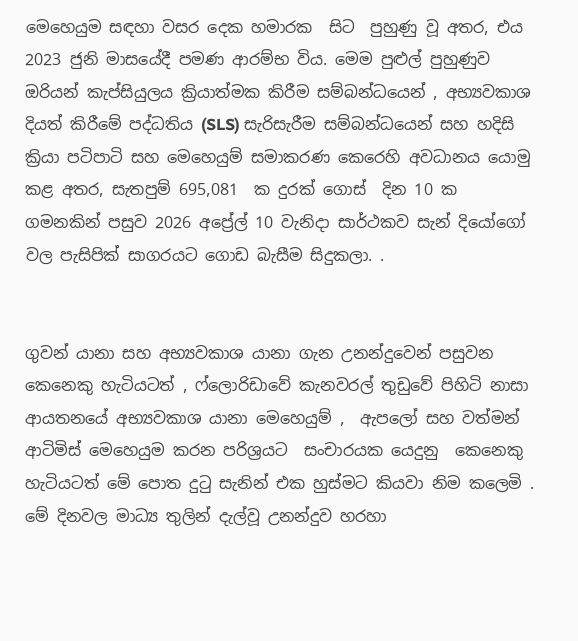මෙහෙයුම සඳහා වසර දෙක හමාරක  සිට  පුහුණු වූ අතර, එය 2023 ජුනි මාසයේදී පමණ ආරම්භ විය. මෙම පුළුල් පුහුණුව ඔරියන් කැප්සියුලය ක්‍රියාත්මක කිරීම සම්බන්ධයෙන් , අභ්‍යවකාශ දියත් කිරීමේ පද්ධතිය (SLS) සැරිසැරීම සම්බන්ධයෙන් සහ හදිසි ක්‍රියා පටිපාටි සහ මෙහෙයුම් සමාකරණ කෙරෙහි අවධානය යොමු කළ අතර, සැතපුම් 695,081  ක දුරක් ගොස්  දින 10 ක ගමනකින් පසුව 2026 අප්‍රේල් 10 වැනිදා සාර්ථකව සැන් දියෝගෝ වල පැසිපික් සාගරයට ගොඩ බැසීම සිදුකලා. .


ගුවන් යානා සහ අභ්‍යවකාශ යානා ගැන උනන්දුවෙන් පසුවන කෙනෙකු හැටියටත් , ෆ්ලොරිඩාවේ කැනවරල් තුඩුවේ පිහිටි නාසා ආයතනයේ අභ්‍යවකාශ යානා මෙහෙයුම් ,  ඇපලෝ සහ වත්මන් ආටිමිස් මෙහෙයුම කරන පරිශ්‍රයට  සංචාරයක යෙදුනු  කෙනෙකු හැටියටත් මේ පොත දුටු සැනින් එක හුස්මට කියවා නිම කලෙමි .  මේ දිනවල මාධ්‍ය තුලින් දැල්වූ උනන්දුව හරහා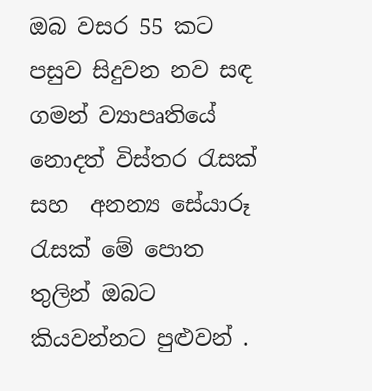ඔබ වසර 55 කට පසුව සිදුවන නව සඳ ගමන් ව්‍යාපෘතියේ නොදත් විස්තර රැසක් සහ  අනන්‍ය සේයාරූ රැසක් මේ පොත තුලින් ඔබට කියවන්නට පුළුවන් .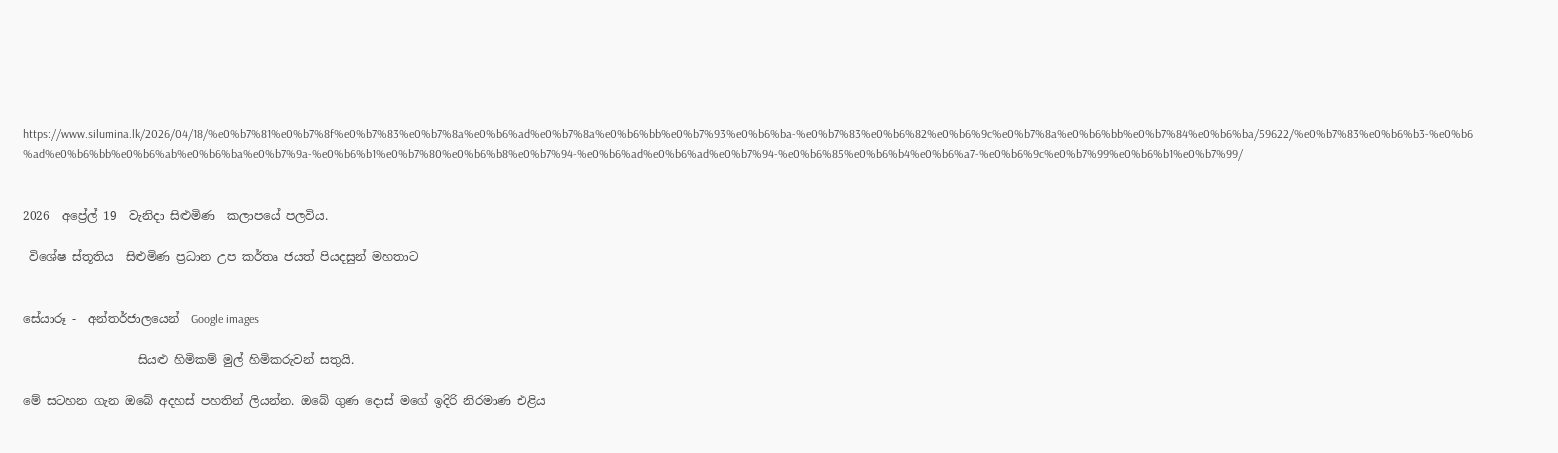https://www.silumina.lk/2026/04/18/%e0%b7%81%e0%b7%8f%e0%b7%83%e0%b7%8a%e0%b6%ad%e0%b7%8a%e0%b6%bb%e0%b7%93%e0%b6%ba-%e0%b7%83%e0%b6%82%e0%b6%9c%e0%b7%8a%e0%b6%bb%e0%b7%84%e0%b6%ba/59622/%e0%b7%83%e0%b6%b3-%e0%b6%ad%e0%b6%bb%e0%b6%ab%e0%b6%ba%e0%b7%9a-%e0%b6%b1%e0%b7%80%e0%b6%b8%e0%b7%94-%e0%b6%ad%e0%b6%ad%e0%b7%94-%e0%b6%85%e0%b6%b4%e0%b6%a7-%e0%b6%9c%e0%b7%99%e0%b6%b1%e0%b7%99/


2026  අප්‍රේල් 19  වැනිදා සිළුමිණ  කලාපයේ පලවිය.

 විශේෂ ස්තූතිය  සි‍ළුමිණ ප්‍රධාන උප කර්තෘ ජයත් පියදසුන් මහතාට


සේයාරූ -  අන්තර්ජාලයෙන්  Google images

                   සියළු හිමිකම් මුල් හිමිකරුවන් සතුයි.

මේ සටහන ගැන ඔබේ අදහස් පහතින් ලියන්න. ඔබේ ගුණ දොස් මගේ ඉදිරි නිරමාණ එළිය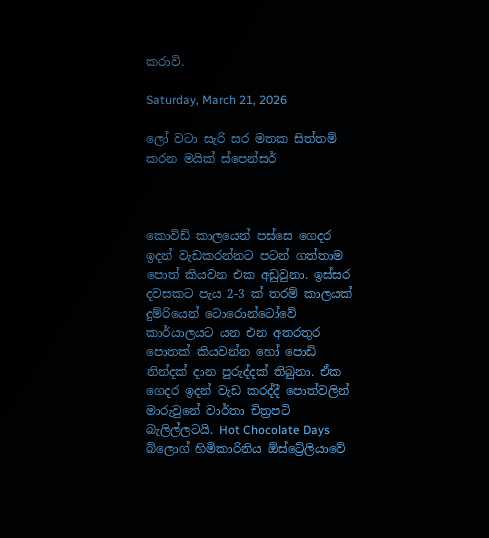කරාවි.

Saturday, March 21, 2026

ලෝ වටා සැරි සර මතක සිත්තම් කරන මයික් ස්පෙන්සර්



කොවිඩ් කාලයෙන් පස්සෙ ගෙදර ඉදන් වැඩකරන්නට පටන් ගත්තාම පොත් කියවන එක අඩුවුනා. ඉස්සර දවසකට පැය 2-3 ක් තරම් කාලයක් දුම්රියෙන් ටොරොන්ටෝවේ කාර්යාලයට යන එන අතරතුර පොතක් කියවන්න හෝ පොඩි නින්දක් දාන පුරුද්දක් තිබුනා. ඒක ගෙදර ඉදන් වැඩ කරද්දී පොත්වලින් මාරුවුනේ වාර්තා චිත්‍රපටි බැලිල්ලටයි. Hot Chocolate Days    බ්ලොග් හිමිකාරිනිය ඕස්ට්‍රේලියාවේ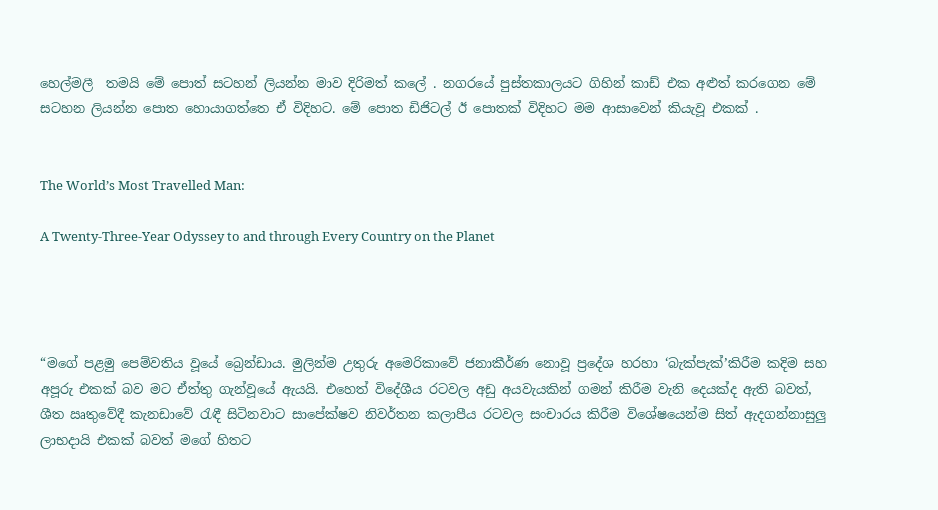හෙල්මලී  තමයි මේ පොත් සටහන් ලියන්න මාව දිරිමත් කලේ . නගරයේ පුස්තකාලයට ගිහින් කාඩ් එක අළුත් කරගෙන මේ සටහන ලියන්න පොත හොයාගත්තෙ ඒ විදිහට. මේ පොත ඩිජිටල් ඊ පොතක් විදිහට මම ආසාවෙන් කියැවූ එකක් .


The World’s Most Travelled Man:

A Twenty-Three-Year Odyssey to and through Every Country on the Planet




“මගේ පළමු පෙම්වතිය වූයේ බ්‍රෙන්ඩාය. මුලින්ම උතුරු අමෙරිකාවේ ජනාකීර්ණ නොවූ ප්‍රදේශ හරහා ‘බැක්පැක්’කිරීම කදිම සහ අපූරු එකක් බව මට ඒත්තු ගැන්වූයේ ඇයයි. එහෙත් විදේශීය රටවල අඩු අයවැයකින් ගමන් කිරීම වැනි දෙයක්ද ඇති බවත්, ශීත ඍතුවේදී කැනඩාවේ රැඳී සිටිනවාට සාපේක්ෂව නිවර්තන කලාපීය රටවල සංචාරය කිරීම විශේෂයෙන්ම සිත් ඇදගන්නාසුලු ලාභදායි එකක් බවත් මගේ හිතට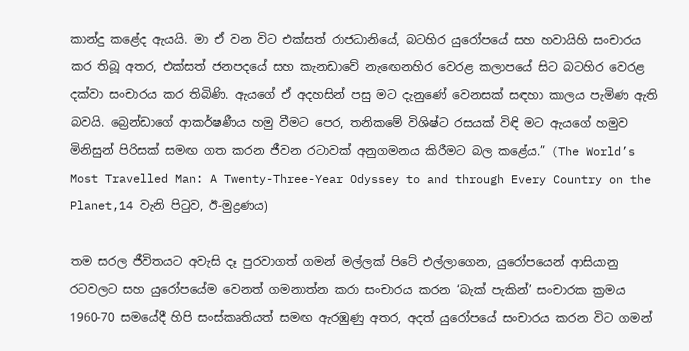කාන්දු කළේද ඇයයි. මා ඒ වන විට එක්සත් රාජධානියේ, බටහිර යුරෝපයේ සහ හවායිහි සංචාරය කර තිබූ අතර, එක්සත් ජනපදයේ සහ කැනඩාවේ නැඟෙනහිර වෙරළ කලාපයේ සිට බටහිර වෙරළ දක්වා සංචාරය කර තිබිණි. ඇයගේ ඒ අදහසින් පසු මට දැනුණේ වෙනසක් සඳහා කාලය පැමිණ ඇති බවයි. බ්‍රෙන්ඩාගේ ආකර්ෂණීය හමු වීමට පෙර, තනිකමේ විශිෂ්ට රසයක් විඳි මට ඇයගේ හමුව මිනිසුන් පිරිසක් සමඟ ගත කරන ජීවන රටාවක් අනුගමනය කිරීමට බල කළේය.” (The World’s Most Travelled Man: A Twenty-Three-Year Odyssey to and through Every Country on the Planet,14 වැනි පිටුව, ඊ-මුද්‍රණය)

තම සරල ජීවිතයට අවැසි දෑ පුරවාගත් ගමන් මල්ලක් පිටේ එල්ලාගෙන, යුරෝපයෙන් ආසියානු රටවලට සහ යුරෝපයේම වෙනත් ගමනාත්න කරා සංචාරය කරන ‘බැක් පැකින්’ සංචාරක ක්‍රමය 1960-70 සමයේදී හිපි සංස්කෘතියත් සමඟ ඇරඹුණු අතර, අදත් යුරෝපයේ සංචාරය කරන විට ගමන්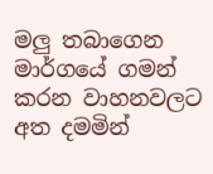මලු තබාගෙන මාර්ගයේ ගමන් කරන වාහනවලට අත දමමින්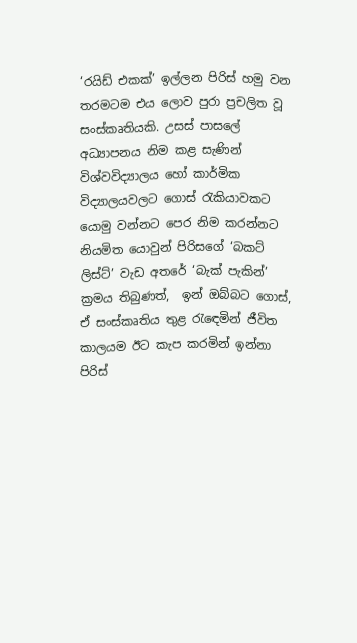‘රයිඩ් එකක්’ ඉල්ලන පිරිස් හමු වන තරමටම එය ලොව පුරා ප්‍රචලිත වූ සංස්කෘතියකි. උසස් පාසලේ අධ්‍යාපනය නිම කළ සැණින් විශ්වවිද්‍යාලය හෝ කාර්මික විද්‍යාලයවලට ගොස් රැකියාවකට යොමු වන්නට පෙර නිම කරන්නට නියමිත යොවුන් පිරිසගේ ‘බකට් ලිස්ට්’ වැඩ අතරේ ‘බැක් පැකින්’ ක්‍රමය තිබුණත්,  ඉන් ඔබ්බට ගොස්, ඒ සංස්කෘතිය තුළ රැඳෙමින් ජීවිත කාලයම ඊට කැප කරමින් ඉන්නා පිරිස්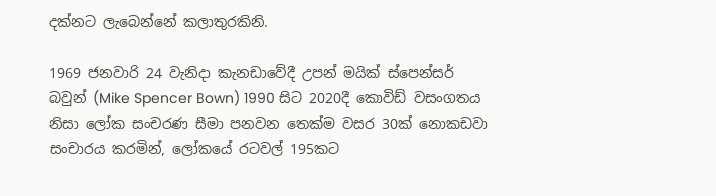දක්නට ලැබෙන්නේ කලාතුරකිනි.

1969 ජනවාරි 24 වැනිදා කැනඩාවේදී උපන් මයික් ස්පෙන්සර් බවුන් (Mike Spencer Bown) 1990 සිට 2020දී කොවිඩ් වසංගතය නිසා ලෝක සංචරණ සීමා පනවන තෙක්ම වසර 30ක් නොකඩවා සංචාරය කරමින්, ලෝකයේ රටවල් 195කට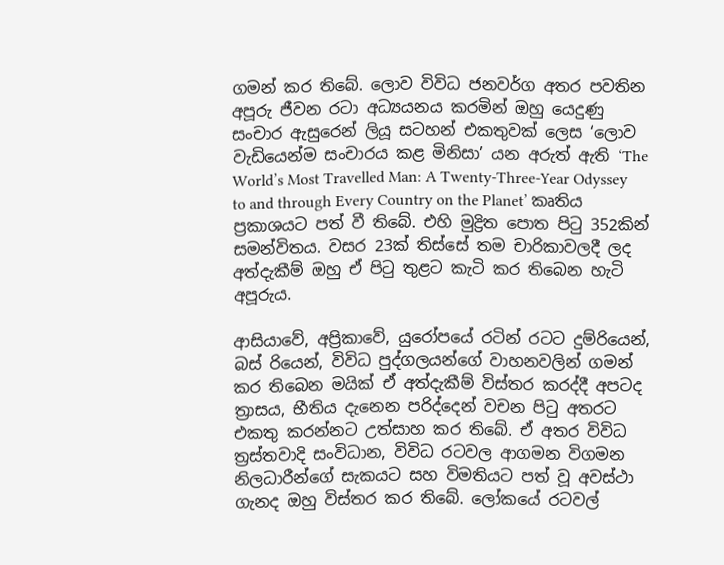ගමන් කර තිබේ. ලොව විවිධ ජනවර්ග අතර පවතින අපූරු ජීවන රටා අධ්‍යයනය කරමින් ඔහු යෙදුණු සංචාර ඇසුරෙන් ලියූ සටහන් එකතුවක් ලෙස ‘ලොව වැඩියෙන්ම සංචාරය කළ මිනිසා’ යන අරුත් ඇති ‘The World’s Most Travelled Man: A Twenty-Three-Year Odyssey to and through Every Country on the Planet’ කෘතිය ප්‍රකාශයට පත් වී තිබේ. එහි මුද්‍රිත පොත පිටු 352කින් සමන්විතය. වසර 23ක් තිස්සේ තම චාරිකාවලදී ලද අත්දැකීම් ඔහු ඒ පිටු තුළට කැටි කර තිබෙන හැටි අපූරුය.

ආසියාවේ, අප්‍රිකාවේ, යුරෝපයේ රටින් රටට දුම්රියෙන්, බස් රියෙන්, විවිධ පුද්ගලයන්ගේ වාහනවලින් ගමන් කර තිබෙන මයික් ඒ අත්දැකීම් විස්තර කරද්දී අපටද ත්‍රාසය, භීතිය දැනෙන පරිද්දෙන් වචන පිටු අතරට එකතු කරන්නට උත්සාහ කර තිබේ. ඒ අතර විවිධ ත්‍රස්තවාදි සංවිධාන, විවිධ රටවල ආගමන විගමන නිලධාරීන්ගේ සැකයට සහ විමතියට පත් වූ අවස්ථා ගැනද ඔහු විස්තර කර තිබේ. ලෝකයේ රටවල්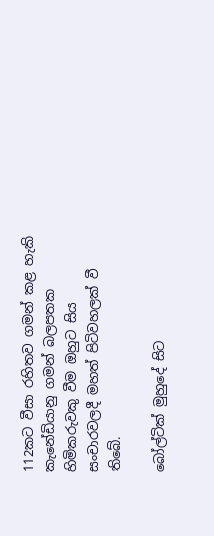112කට වීසා රහිතව ගමන් කළ හැකි කැනේඩියානු ගමන් බලපතක හිමිකරුවකු වීම ඔහුට සිය සංචාරවලදී මහත් පිටිවහලක් වී තිබේ.

බෝල්ටික් මුහුදේ සිට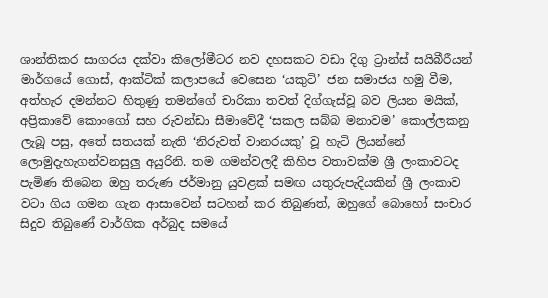ශාන්තිකර සාගරය දක්වා කිලෝමීටර නව දහසකට වඩා දිගු ට්‍රාන්ස් සයිබීරීයන් මාර්ගයේ ගොස්, ආක්ටික් කලාපයේ වෙසෙන ‘යකුටි’ ජන සමාජය හමු වීම, අත්හැර දමන්නට හිතුණු තමන්ගේ චාරිකා තවත් දිග්ගැස්වූ බව ලියන මයික්, අප්‍රිකාවේ කොංගෝ සහ රුවන්ඩා සීමාවේදී ‘සකල සබ්බ මනාවම’ කොල්ලකනු ලැබූ පසු, අතේ සතයක් නැති ‘නිරුවත් වානරයකු’ වූ හැටි ලියන්නේ ලොමුදැහැගන්වනසුලු අයුරිනි. තම ගමන්වලදී කිහිප වතාවක්ම ශ්‍රී ලංකාවටද පැමිණ තිබෙන ඔහු තරුණ ජර්මානු යුවළක් සමඟ යතුරුපැදියකින් ශ්‍රී ලංකාව වටා ගිය ගමන ගැන ආසාවෙන් සටහන් කර තිබුණත්, ඔහුගේ බොහෝ සංචාර සිදුව තිබුණේ වාර්ගික අර්බුද සමයේ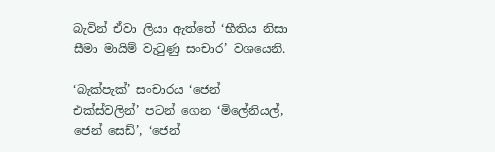බැවින් ඒවා ලියා ඇත්තේ ‘භීතිය නිසා සීමා මායිම් වැටුණු සංචාර’ වශයෙනි.

‘බැක්පැක්’ සංචාරය ‘ජෙන් එක්ස්වලින්’ පටන් ගෙන ‘මිලේනියල්, ජෙන් සෙඩ්’, ‘ජෙන්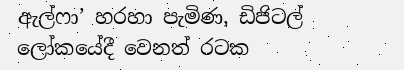ඇල්ෆා’ හරහා පැමිණ, ඩිජිටල් ලෝකයේදී වෙනත් රටක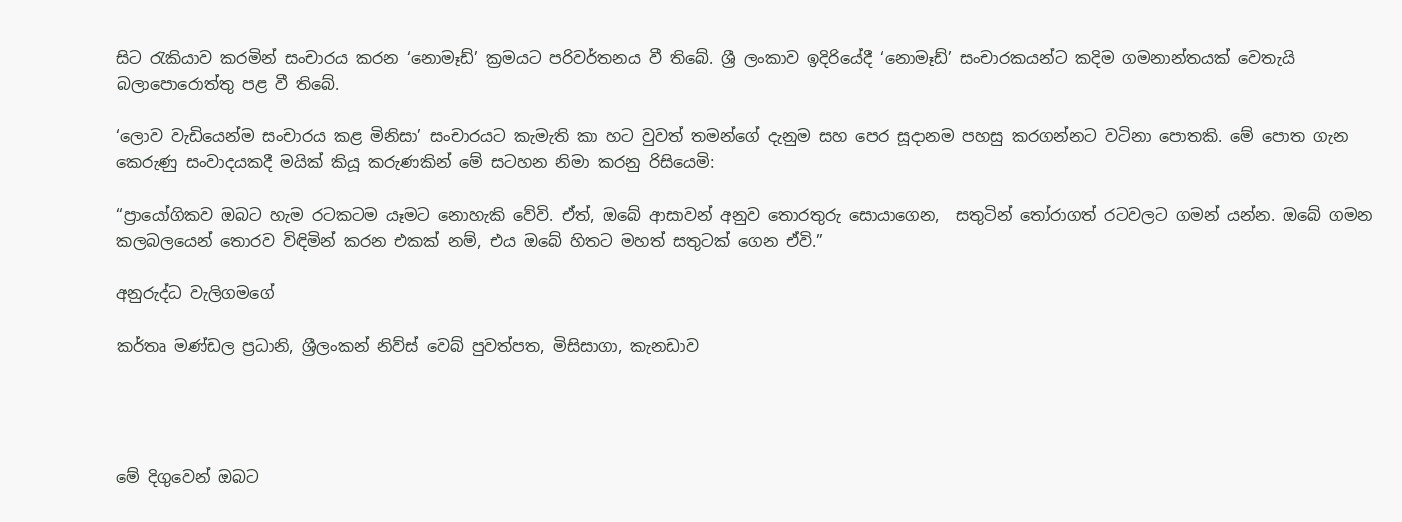සිට රැකියාව කරමින් සංචාරය කරන ‘නොමෑඩ්’ ක්‍රමයට පරිවර්තනය වී තිබේ. ශ්‍රී ලංකාව ඉදිරියේදී ‘නොමෑඩ්’ සංචාරකයන්ට කදිම ගමනාන්තයක් වෙතැයි බලාපොරොත්තු පළ වී තිබේ.

‘ලොව වැඩියෙන්ම සංචාරය කළ මිනිසා’ සංචාරයට කැමැති කා හට වුවත් තමන්ගේ දැනුම සහ පෙර සූදානම පහසු කරගන්නට වටිනා පොතකි. මේ පොත ගැන කෙරුණු සංවාදයකදී මයික් කියූ කරුණකින් මේ සටහන නිමා කරනු රිසියෙමි:

“ප්‍රායෝගිකව ඔබට හැම රටකටම යෑමට නොහැකි වේවි. ඒත්, ඔබේ ආසාවන් අනුව තොරතුරු සොයාගෙන,  සතුටින් තෝරාගත් රටවලට ගමන් යන්න. ඔබේ ගමන කලබලයෙන් තොරව විඳිමින් කරන එකක් නම්, එය ඔබේ හිතට මහත් සතුටක් ගෙන ඒවි.”

අනුරුද්ධ වැලිගමගේ

කර්තෘ මණ්ඩල ප්‍රධානි, ශ්‍රීලංකන් නිව්ස් වෙබ් පුවත්පත, මිසිසාගා, කැනඩාව




මේ දිගුවෙන් ඔබට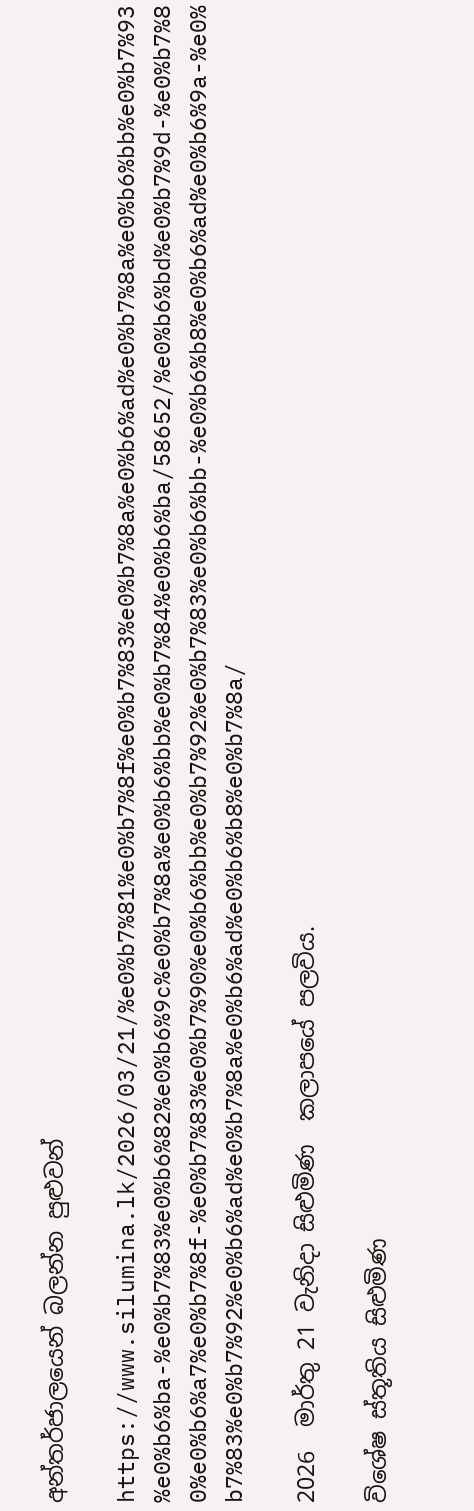අන්තර්ජාලයෙන් බලන්න පුළුවන්

https://www.silumina.lk/2026/03/21/%e0%b7%81%e0%b7%8f%e0%b7%83%e0%b7%8a%e0%b6%ad%e0%b7%8a%e0%b6%bb%e0%b7%93%e0%b6%ba-%e0%b7%83%e0%b6%82%e0%b6%9c%e0%b7%8a%e0%b6%bb%e0%b7%84%e0%b6%ba/58652/%e0%b6%bd%e0%b7%9d-%e0%b7%80%e0%b6%a7%e0%b7%8f-%e0%b7%83%e0%b7%90%e0%b6%bb%e0%b7%92%e0%b7%83%e0%b6%bb-%e0%b6%b8%e0%b6%ad%e0%b6%9a-%e0%b7%83%e0%b7%92%e0%b6%ad%e0%b7%8a%e0%b6%ad%e0%b6%b8%e0%b7%8a/

2026  මාර්තු 21 වැනිදා සිළුමිණ  කලාපයේ පලවිය.

විශේෂ ස්තූතිය සිළුමිණ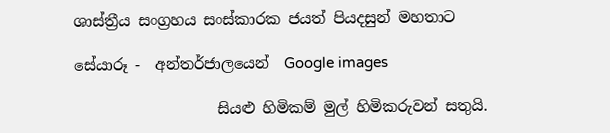ශාස්ත්‍රීය සංග්‍රහය සංස්කාරක ජයත් පියදසුන් මහතාට

සේයාරූ -  අන්තර්ජාලයෙන්  Google images

                   සියළු හිමිකම් මුල් හිමිකරුවන් සතුයි.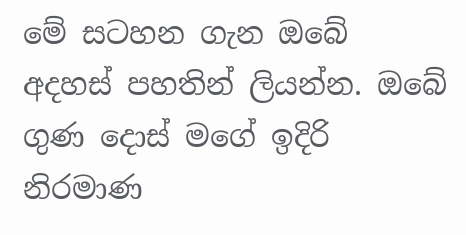මේ සටහන ගැන ඔබේ අදහස් පහතින් ලියන්න. ඔබේ ගුණ දොස් මගේ ඉදිරි නිරමාණ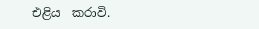එළිය  කරාවි.